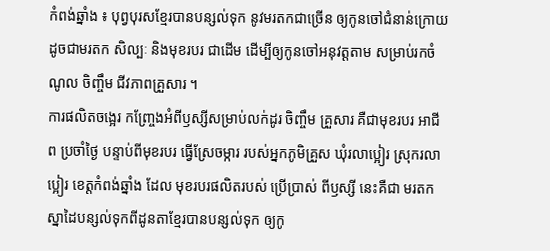កំពង់ឆ្នាំង ៖ បុព្វបុរសខ្មែរបានបន្សល់ទុក នូវមរតកជាច្រើន ឲ្យកូនចៅជំនាន់ក្រោយដូចជាមរតក សិល្បៈ និងមុខរបរ ជាដើម ដើម្បីឲ្យកូនចៅអនុវត្តតាម សម្រាប់រកចំណូល ចិញ្ចឹម ជីវភាពគ្រួសារ ។
ការផលិតចង្អេរ កញ្ច្រែងអំពីឫស្សីសម្រាប់លក់ដូរ ចិញ្ចឹម គ្រួសារ គឺជាមុខរបរ អាជីព ប្រចាំថ្ងៃ បន្ទាប់ពីមុខរបរ ធ្វើស្រែចម្ការ របស់អ្នកភូមិគ្រួស ឃុំរលាប្អៀរ ស្រុករលាប្អៀរ ខេត្តកំពង់ឆ្នាំង ដែល មុខរបរផលិតរបស់ ប្រើប្រាស់ ពីឫស្សី នេះគឺជា មរតកស្នាដៃបន្សល់ទុកពីដូនតាខ្មែរបានបន្សល់ទុក ឲ្យកូ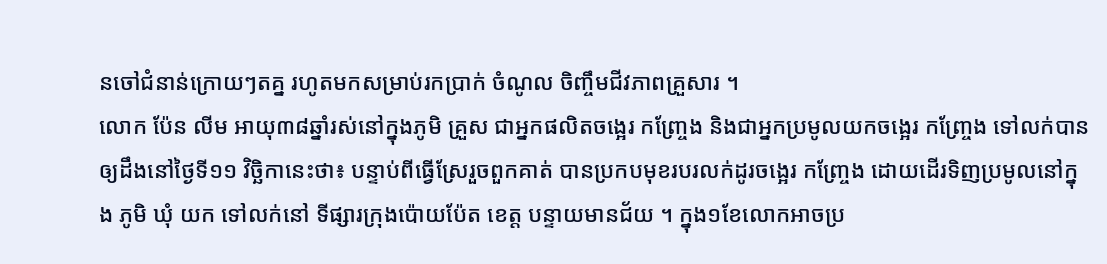នចៅជំនាន់ក្រោយៗតគ្ន រហូតមកសម្រាប់រកប្រាក់ ចំណូល ចិញ្ចឹមជីវភាពគ្រួសារ ។
លោក ប៉ែន លីម អាយុ៣៨ឆ្នាំរស់នៅក្នុងភូមិ គ្រួស ជាអ្នកផលិតចង្អេរ កញ្ច្រែង និងជាអ្នកប្រមូលយកចង្អេរ កញ្ច្រែង ទៅលក់បានឲ្យដឹងនៅថ្ងៃទី១១ វិច្ឆិកានេះថា៖ បន្ទាប់ពីធ្វើស្រែរួចពួកគាត់ បានប្រកបមុខរបរលក់ដូរចង្អេរ កញ្ច្រែង ដោយដើរទិញប្រមូលនៅក្នុង ភូមិ ឃុំ យក ទៅលក់នៅ ទីផ្សារក្រុងប៉ោយប៉ែត ខេត្ត បន្ទាយមានជ័យ ។ ក្នុង១ខែលោកអាចប្រ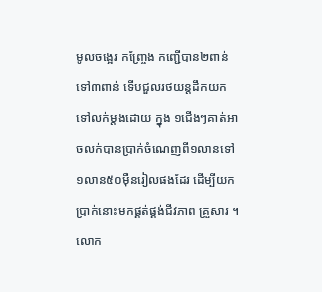មូលចង្អេរ កញ្ច្រែង កញ្ជើបាន២ពាន់ទៅ៣ពាន់ ទើបជួលរថយន្តដឹកយកទៅលក់ម្តងដោយ ក្នុង ១ជើងៗគាត់អាចលក់បានប្រាក់ចំណេញពី១លានទៅ១លាន៥០ម៉ឺនរៀលផងដែរ ដើម្បីយកប្រាក់នោះមកផ្គត់ផ្គង់ជីវភាព គ្រួសារ ។
លោក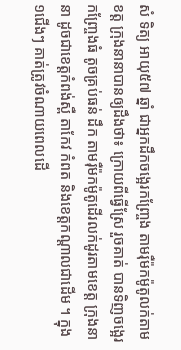សំ ទិត្យ អាយុ៥៧ ឆ្នាំ ជាអ្នកដឹកចង្អេរកញ្ច្រែង តាមរ៉ឺម៉កម៉ូតូលក់តាមខត្ត ក្រុងនានាបានឲ្យដឹងថា៖ ក្រោយពីធ្វើស្រែ រួចគាត់ បានទិញចង្អេរកញ្ច្រែងធំ តូចគ្រប់ធន់ ដឹក តាមរ៉ឺម៉កម៉ូតូដើរលក់ដូរតាមខេត្ត ក្រុងនានា ដូចជាខេត្តកំពង់ស្ពឺ តាកែវ កំពត និងខេត្តកណ្តាលជាដើម ។ ក្នុង១ជើងៗ គាត់ត្រូវចំណាយពេលដើ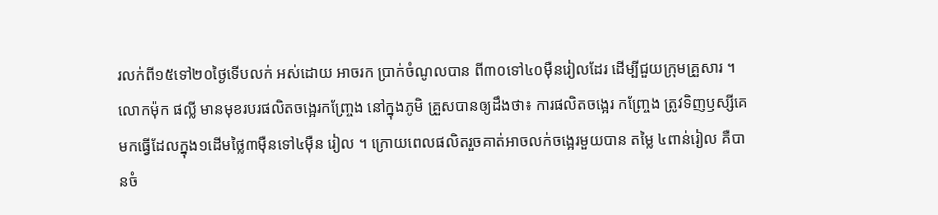រលក់ពី១៥ទៅ២០ថ្ងៃទើបលក់ អស់ដោយ អាចរក ប្រាក់ចំណូលបាន ពី៣០ទៅ៤០ម៉ឺនរៀលដែរ ដើម្បីជួយក្រុមគ្រួសារ ។
លោកម៉ុក ផល្លី មានមុខរបរផលិតចង្អេរកញ្ច្រែង នៅក្នុងភូមិ គ្រួសបានឲ្យដឹងថា៖ ការផលិតចង្អេរ កញ្ច្រែង ត្រូវទិញឫស្សីគេមកធ្វើដែលក្នុង១ដើមថ្លៃ៣ម៉ឺនទៅ៤ម៉ឺន រៀល ។ ក្រោយពេលផលិតរួចគាត់អាចលក់ចង្អេរមួយបាន តម្លៃ ៤ពាន់រៀល គឺបានចំ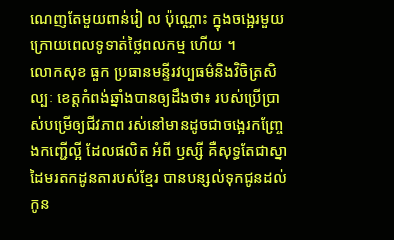ណេញតែមួយពាន់រៀ ល ប៉ុណ្ណោះ ក្នុងចង្អេរមួយ ក្រោយពេលទូទាត់ថ្លៃពលកម្ម ហើយ ។
លោកសុខ ធួក ប្រធានមន្ទីរវប្បធម៌និងវិចិត្រសិល្បៈ ខេត្តកំពង់ឆ្នាំងបានឲ្យដឹងថា៖ របស់ប្រើប្រាស់បម្រើឲ្យជីវភាព រស់នៅមានដូចជាចង្អេរកញ្ច្រែងកញ្ជើល្អី ដែលផលិត អំពី ឫស្សី គឺសុទ្ធតែជាស្នាដៃមរតកដូនតារបស់ខ្មែរ បានបន្សល់ទុកជូនដល់កូន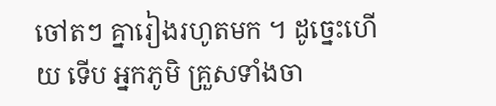ចៅតៗ គ្នារៀងរហូតមក ។ ដូច្នេះហើយ ទើប អ្នកភូមិ គ្រួសទាំងចា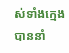ស់ទាំងក្មេង បាននាំ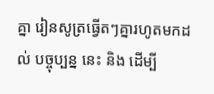គ្នា រៀនសូត្រធ្វើតៗគ្នារហូតមកដល់ បច្ចុប្បន្ន នេះ និង ដើម្បី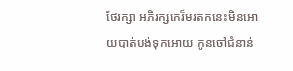ថែរក្សា អភិរក្សកេរ៏មរតកនេះមិនអោយបាត់បង់ទុកអោយ កូនចៅជំនាន់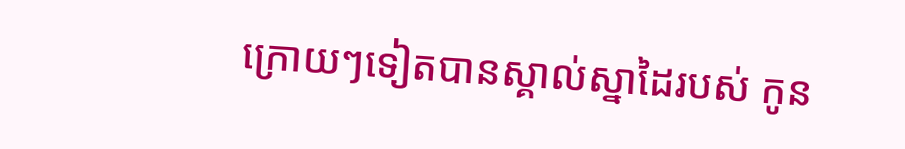ក្រោយៗទៀតបានស្គាល់ស្នាដៃរបស់ កូន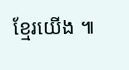ខ្មែរយើង ៕